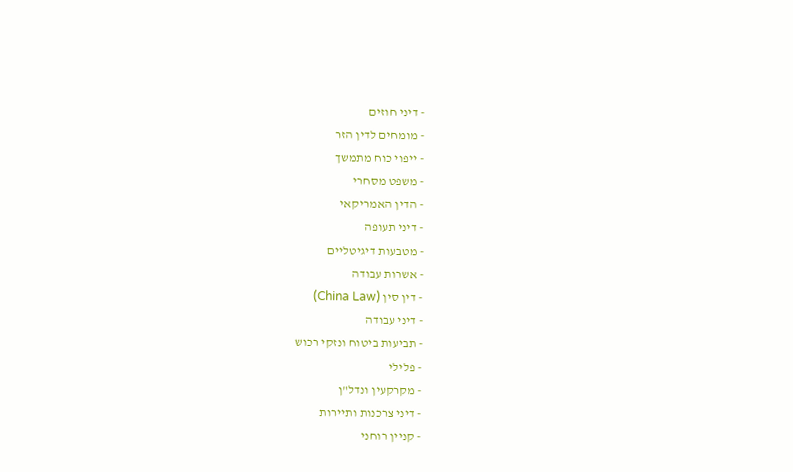- דיני חוזים
- מומחים לדין הזר
- ייפוי כוח מתמשך
- משפט מסחרי
- הדין האמריקאי
- דיני תעופה
- מטבעות דיגיטליים
- אשרות עבודה
- דין סין (China Law)
- דיני עבודה
- תביעות ביטוח ונזקי רכוש
- פלילי
- מקרקעין ונדל"ן
- דיני צרכנות ותיירות
- קניין רוחני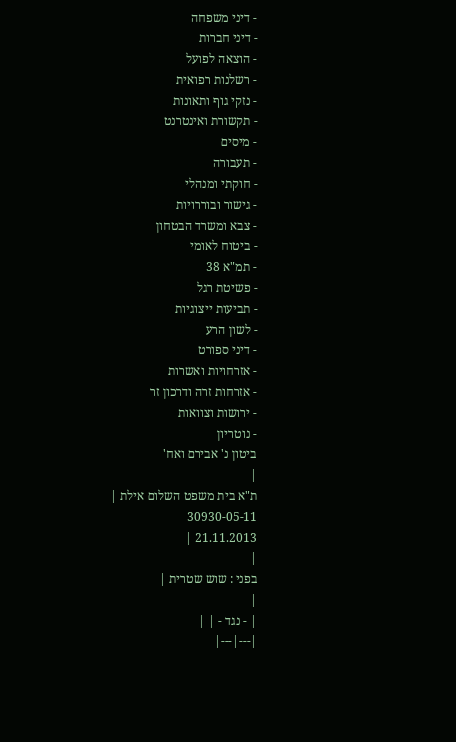- דיני משפחה
- דיני חברות
- הוצאה לפועל
- רשלנות רפואית
- נזקי גוף ותאונות
- תקשורת ואינטרנט
- מיסים
- תעבורה
- חוקתי ומנהלי
- גישור ובוררויות
- צבא ומשרד הבטחון
- ביטוח לאומי
- תמ"א 38
- פשיטת רגל
- תביעות ייצוגיות
- לשון הרע
- דיני ספורט
- אזרחויות ואשרות
- אזרחות זרה ודרכון זר
- ירושות וצוואות
- נוטריון
ביטון נ' אבירם ואח'
|
ת"א בית משפט השלום אילת |
30930-05-11
21.11.2013 |
|
בפני : שוש שטרית |
|
| - נגד - | |
|---|---|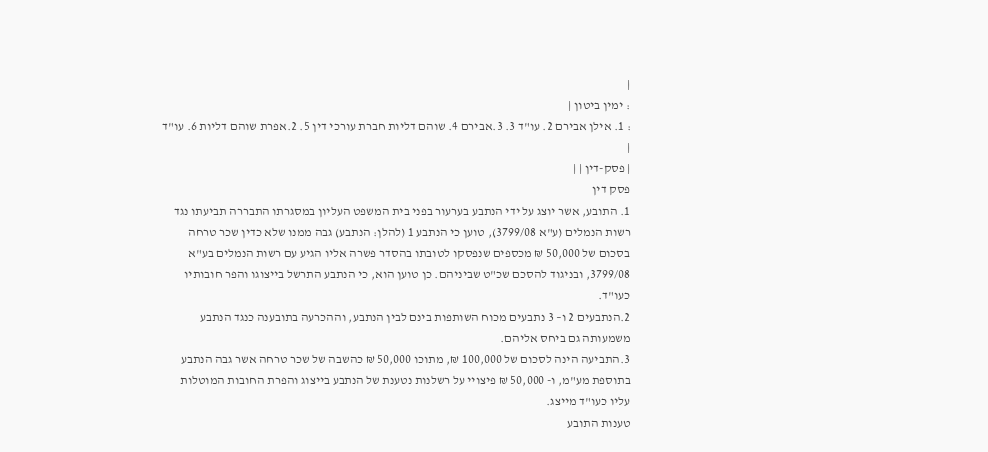|
: ימין ביטון |
: 1. אילן אבירם 2. עו"ד 3. 3.אבירם 4. שוהם דליות חברת עורכי דין 5. 2.אפרת שוהם דליות 6. עו"ד |
| פסק-דין | |
פסק דין
1. התובע, אשר יוצג על ידי הנתבע בערעור בפני בית המשפט העליון במסגרתו התבררה תביעתו נגד רשות הנמלים (ע"א 3799/08), טוען כי הנתבע 1 (להלן: הנתבע) גבה ממנו שלא כדין שכר טרחה בסכום של 50,000 ₪ מכספים שנפסקו לטובתו בהסדר פשרה אליו הגיע עם רשות הנמלים בע"א 3799/08, ובניגוד להסכם שכ"ט שביניהם. כן טוען הוא, כי הנתבע התרשל בייצוגו והפר חובותיו כעו"ד.
2.הנתבעים 2 ו– 3 נתבעים מכוח השותפות בינם לבין הנתבע, וההכרעה בתובענה כנגד הנתבע משמעותה גם ביחס אליהם.
3.התביעה הינה לסכום של 100,000 ₪, מתוכו 50,000 ₪ כהשבה של שכר טרחה אשר גבה הנתבע בתוספת מע"מ, ו- 50,000 ₪ פיצויי על רשלנות נטענת של הנתבע בייצוג והפרת החובות המוטלות עליו כעו"ד מייצג.
טענות התובע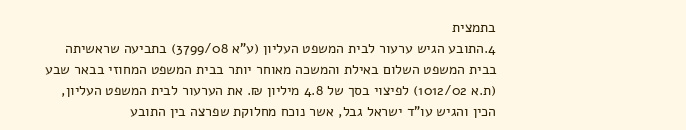בתמצית
4.התובע הגיש ערעור לבית המשפט העליון (ע"א 3799/08) בתביעה שראשיתה בבית המשפט השלום באילת והמשכה מאוחר יותר בבית המשפט המחוזי בבאר שבע (ת.א 1012/02) לפיצוי בסך של 4.8 מיליון ₪. את הערעור לבית המשפט העליון, הכין והגיש עו"ד ישראל גבל, אשר נוכח מחלוקת שפרצה בין התובע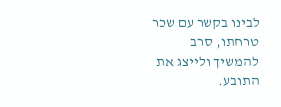לבינו בקשר עם שכר טרחתו, סרב להמשיך ולייצג את התובע.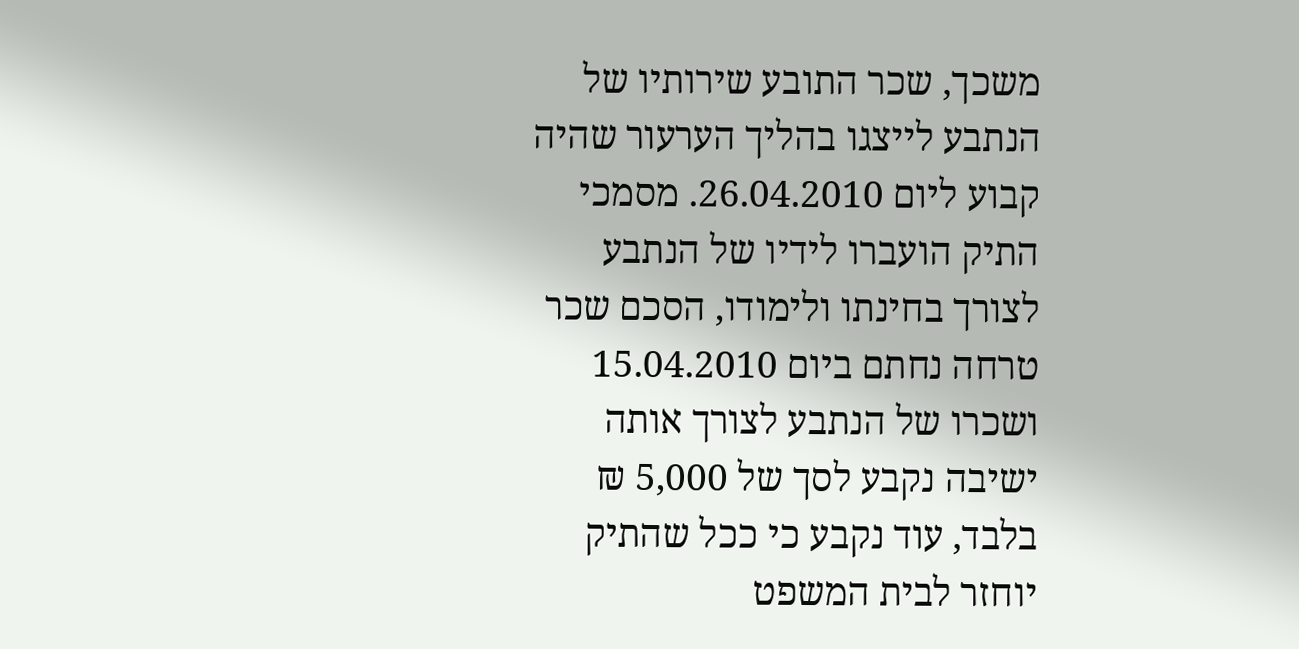משכך, שכר התובע שירותיו של הנתבע לייצגו בהליך הערעור שהיה קבוע ליום 26.04.2010. מסמכי התיק הועברו לידיו של הנתבע לצורך בחינתו ולימודו, הסכם שכר טרחה נחתם ביום 15.04.2010 ושכרו של הנתבע לצורך אותה ישיבה נקבע לסך של 5,000 ₪ בלבד, עוד נקבע כי ככל שהתיק יוחזר לבית המשפט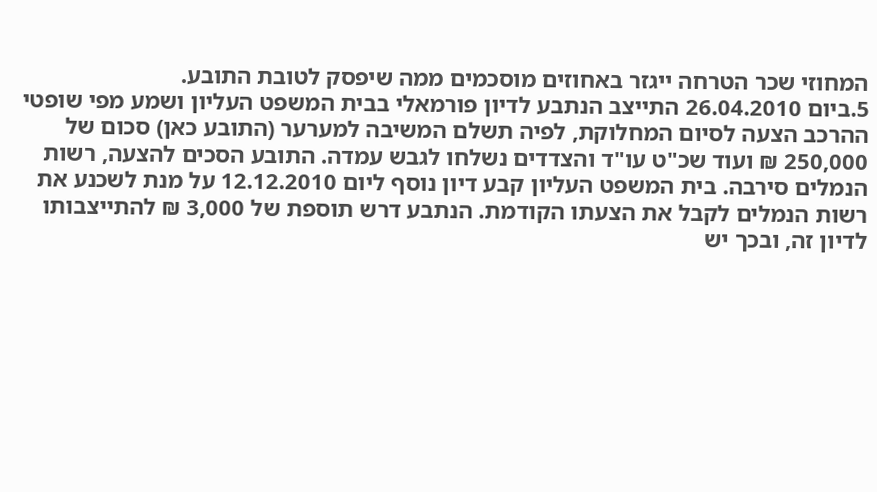המחוזי שכר הטרחה ייגזר באחוזים מוסכמים ממה שיפסק לטובת התובע.
5.ביום 26.04.2010 התייצב הנתבע לדיון פורמאלי בבית המשפט העליון ושמע מפי שופטי ההרכב הצעה לסיום המחלוקת, לפיה תשלם המשיבה למערער (התובע כאן) סכום של 250,000 ₪ ועוד שכ"ט עו"ד והצדדים נשלחו לגבש עמדה. התובע הסכים להצעה, רשות הנמלים סירבה. בית המשפט העליון קבע דיון נוסף ליום 12.12.2010 על מנת לשכנע את רשות הנמלים לקבל את הצעתו הקודמת. הנתבע דרש תוספת של 3,000 ₪ להתייצבותו לדיון זה, ובכך יש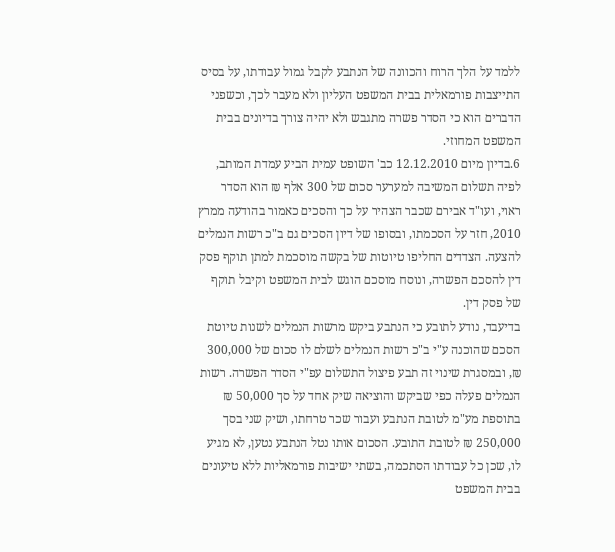ללמד על הלך הרוח והכוונה של הנתבע לקבל גמול עבודתו, על בסיס התייצבות פורמאלית בבית המשפט העליון ולא מעבר לכך, וכשפני הדברים הוא כי הסדר פשרה מתגבש ולא יהיה צורך בדיונים בבית המשפט המחוזי.
6.בדיון מיום 12.12.2010 כב' השופט עמית הביע עמדת המותב, לפיה תשלום המשיבה למערער סכום של 300 אלף ₪ הוא הסדר ראוי, ועו"ד אבירם שכבר הצהיר על כך והסכים כאמור בהודעה ממרץ 2010, חזר על הסכמתו, ובסופו של דיון הסכים גם ב"כ רשות הנמלים להצעה. הצדדים החליפו טיוטות של בקשה מוסכמת למתן תוקף פסק דין להסכם הפשרה, ונוסח מוסכם הוגש לבית המשפט וקיבל תוקף של פסק דין.
בדיעבד, נודע לתובע כי הנתבע ביקש מרשות הנמלים לשנות טיוטת הסכם שהוכנה ע"י ב"כ רשות הנמלים לשלם לו סכום של 300,000 ₪, ובמסגרת שינוי זה תבע פיצול התשלום עפ"י הסדר הפשרה. רשות הנמלים פעלה כפי שביקש והוציאה שיק אחד על סך 50,000 ₪ בתוספת מע"מ לטובת הנתבע ועבור שכר טרחתו, ושיק שני בסך 250,000 ₪ לטובת התובע. הסכום אותו נטל הנתבע נטען, לא מגיע לו, שכן כל עבודתו הסתכמה, בשתי ישיבות פורמאליות ללא טיעונים בבית המשפט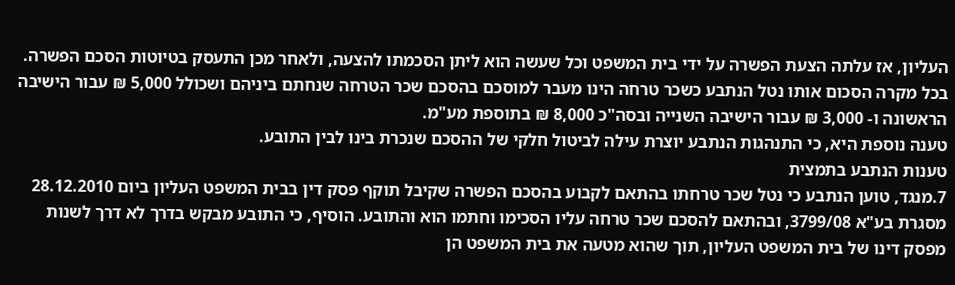העליון, אז עלתה הצעת הפשרה על ידי בית המשפט וכל שעשה הוא ליתן הסכמתו להצעה, ולאחר מכן התעסק בטיוטות הסכם הפשרה. בכל מקרה הסכום אותו נטל הנתבע כשכר טרחה הינו מעבר למוסכם בהסכם שכר הטרחה שנחתם ביניהם ושכולל 5,000 ₪ עבור הישיבה הראשונה ו- 3,000 ₪ עבור הישיבה השנייה ובסה"כ 8,000 ₪ בתוספת מע"מ.
טענה נוספת היא, כי התנהגות הנתבע יוצרת עילה לביטול חלקי של ההסכם שנכרת בינו לבין התובע.
טענות הנתבע בתמצית
7.מנגד, טוען הנתבע כי נטל שכר טרחתו בהתאם לקבוע בהסכם הפשרה שקיבל תוקף פסק דין בבית המשפט העליון ביום 28.12.2010 מסגרת בע"א 3799/08, ובהתאם להסכם שכר טרחה עליו הסכימו וחתמו הוא והתובע. הוסיף, כי התובע מבקש בדרך לא דרך לשנות מפסק דינו של בית המשפט העליון, תוך שהוא מטעה את בית המשפט הן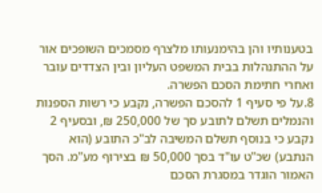בטענותיו והן בהימנעותו מלצרף מסמכים השופכים אור על ההתנהלות בבית המשפט העליון ובין הצדדים עובר ואחרי חתימת הסכם הפשרה.
8.על פי סעיף 1 להסכם הפשרה, נקבע כי רשות הספנות והנמלים תשלם לתובע סך של 250,000 ₪, ובסעיף 2 נקבע כי בנוסף תשלם המשיבה לב"כ התובע (הוא הנתבע) שכ"ט עו"ד בסך 50,000 ₪ בצירוף מע"מ. הסך האמור הוגדר במסגרת הסכם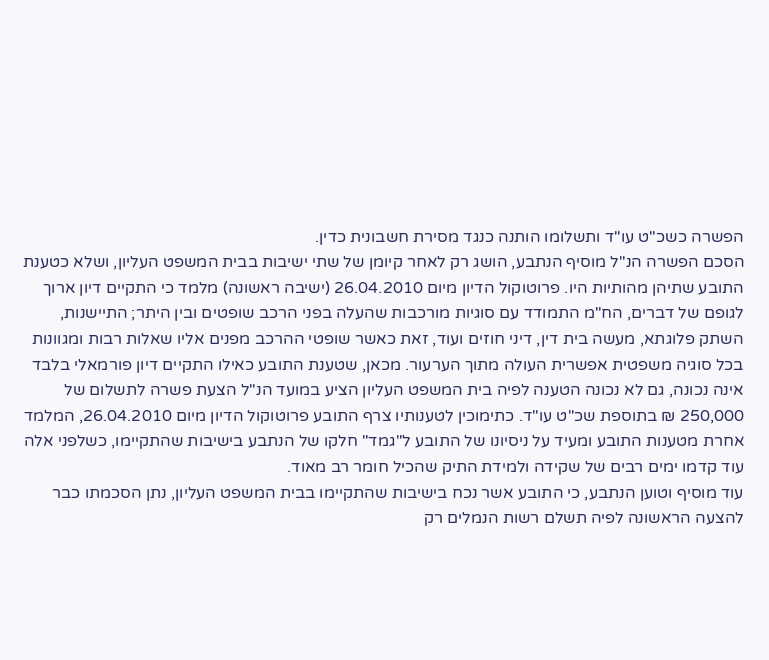הפשרה כשכ"ט עו"ד ותשלומו הותנה כנגד מסירת חשבונית כדין.
הסכם הפשרה הנ"ל מוסיף הנתבע, הושג רק לאחר קיומן של שתי ישיבות בבית המשפט העליון, ושלא כטענת התובע שתיהן מהותיות היו. פרוטוקול הדיון מיום 26.04.2010 (ישיבה ראשונה) מלמד כי התקיים דיון ארוך לגופם של דברים, הח"מ התמודד עם סוגיות מורכבות שהעלה בפני הרכב שופטים ובין היתר; התיישנות, השתק פלוגתא, מעשה בית דין, דיני חוזים ועוד, זאת כאשר שופטי ההרכב מפנים אליו שאלות רבות ומגוונות בכל סוגיה משפטית אפשרית העולה מתוך הערעור. מכאן, שטענת התובע כאילו התקיים דיון פורמאלי בלבד אינה נכונה, גם לא נכונה הטענה לפיה בית המשפט העליון הציע במועד הנ"ל הצעת פשרה לתשלום של 250,000 ₪ בתוספת שכ"ט עו"ד. כתימוכין לטענותיו צרף התובע פרוטוקול הדיון מיום 26.04.2010, המלמד אחרת מטענות התובע ומעיד על ניסיונו של התובע ל"גמד" חלקו של הנתבע בישיבות שהתקיימו, כשלפני אלה עוד קדמו ימים רבים של שקידה ולמידת התיק שהכיל חומר רב מאוד.
עוד מוסיף וטוען הנתבע, כי התובע אשר נכח בישיבות שהתקיימו בבית המשפט העליון, נתן הסכמתו כבר להצעה הראשונה לפיה תשלם רשות הנמלים רק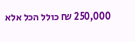250,000 ₪ כולל הכל אלא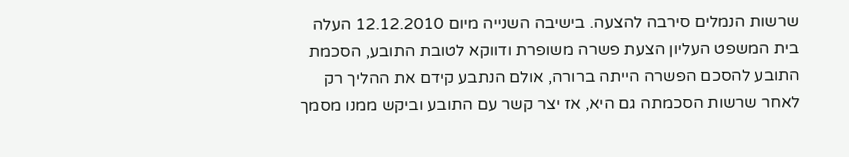שרשות הנמלים סירבה להצעה. בישיבה השנייה מיום 12.12.2010 העלה בית המשפט העליון הצעת פשרה משופרת ודווקא לטובת התובע, הסכמת התובע להסכם הפשרה הייתה ברורה, אולם הנתבע קידם את ההליך רק לאחר שרשות הסכמתה גם היא, אז יצר קשר עם התובע וביקש ממנו מסמך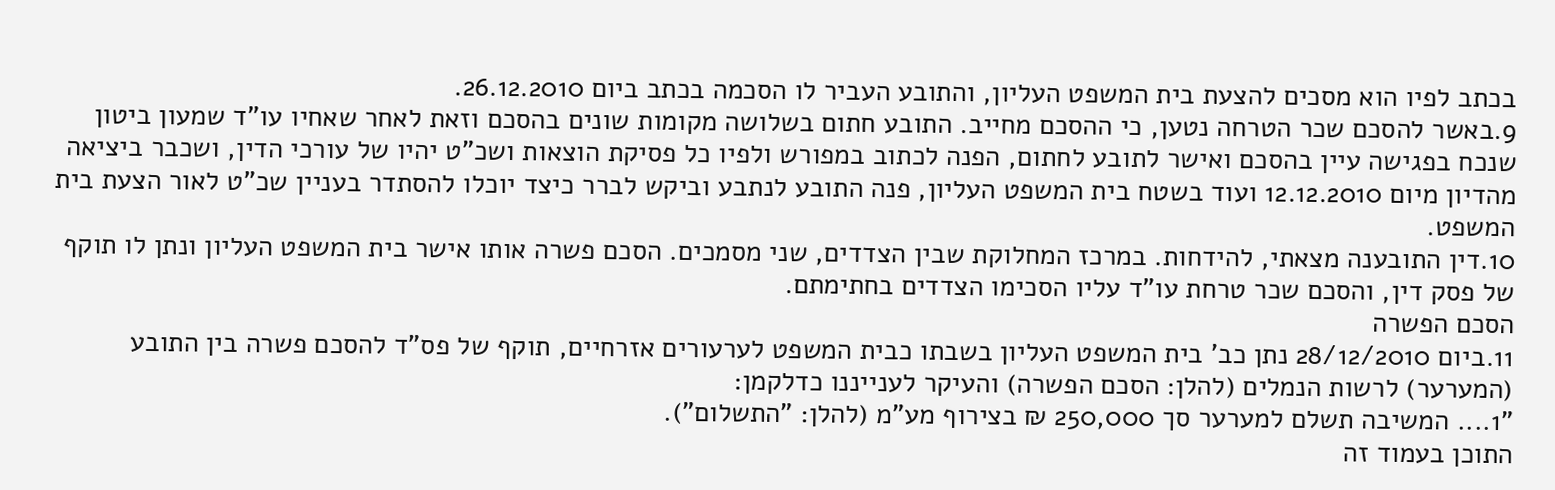בכתב לפיו הוא מסכים להצעת בית המשפט העליון, והתובע העביר לו הסכמה בכתב ביום 26.12.2010.
9.באשר להסכם שכר הטרחה נטען, כי ההסכם מחייב. התובע חתום בשלושה מקומות שונים בהסכם וזאת לאחר שאחיו עו"ד שמעון ביטון שנכח בפגישה עיין בהסכם ואישר לתובע לחתום, הפנה לכתוב במפורש ולפיו כל פסיקת הוצאות ושכ"ט יהיו של עורכי הדין, ושכבר ביציאה מהדיון מיום 12.12.2010 ועוד בשטח בית המשפט העליון, פנה התובע לנתבע וביקש לברר כיצד יוכלו להסתדר בעניין שכ"ט לאור הצעת בית המשפט.
10.דין התובענה מצאתי, להידחות. במרכז המחלוקת שבין הצדדים, שני מסמכים. הסכם פשרה אותו אישר בית המשפט העליון ונתן לו תוקף של פסק דין, והסכם שכר טרחת עו"ד עליו הסכימו הצדדים בחתימתם.
הסכם הפשרה
11.ביום 28/12/2010 נתן כב' בית המשפט העליון בשבתו כבית המשפט לערעורים אזרחיים, תוקף של פס"ד להסכם פשרה בין התובע (המערער) לרשות הנמלים (להלן: הסכם הפשרה) והעיקר לענייננו כדלקמן:
"1.... המשיבה תשלם למערער סך 250,000 ₪ בצירוף מע"מ (להלן: "התשלום").
התוכן בעמוד זה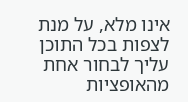אינו מלא, על מנת לצפות בכל התוכן עליך לבחור אחת מהאופציות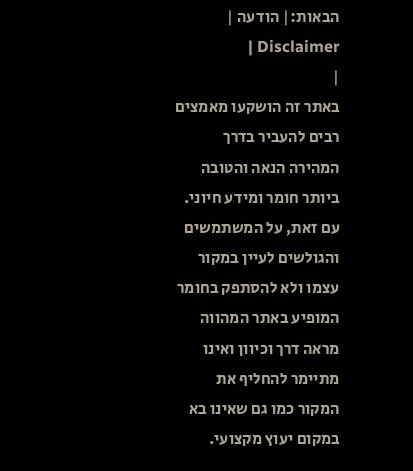הבאות:| הודעה | Disclaimer |
|
באתר זה הושקעו מאמצים רבים להעביר בדרך המהירה הנאה והטובה ביותר חומר ומידע חיוני. עם זאת, על המשתמשים והגולשים לעיין במקור עצמו ולא להסתפק בחומר המופיע באתר המהווה מראה דרך וכיוון ואינו מתיימר להחליף את המקור כמו גם שאינו בא במקום יעוץ מקצועי.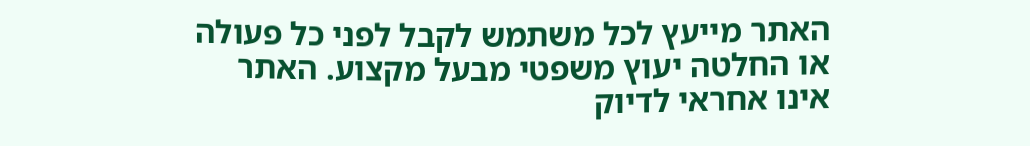האתר מייעץ לכל משתמש לקבל לפני כל פעולה או החלטה יעוץ משפטי מבעל מקצוע. האתר אינו אחראי לדיוק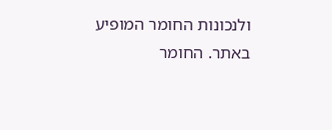ולנכונות החומר המופיע באתר. החומר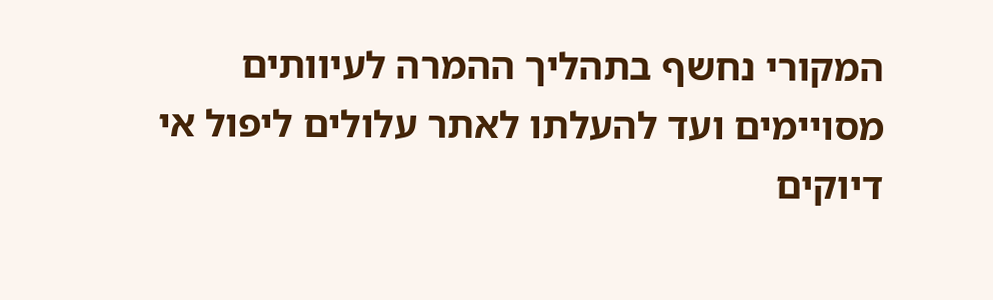המקורי נחשף בתהליך ההמרה לעיוותים מסויימים ועד להעלתו לאתר עלולים ליפול אי דיוקים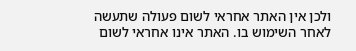ולכן אין האתר אחראי לשום פעולה שתעשה לאחר השימוש בו. האתר אינו אחראי לשום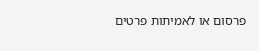פרסום או לאמיתות פרטים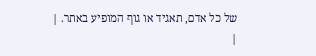של כל אדם, תאגיד או גוף המופיע באתר. |
|